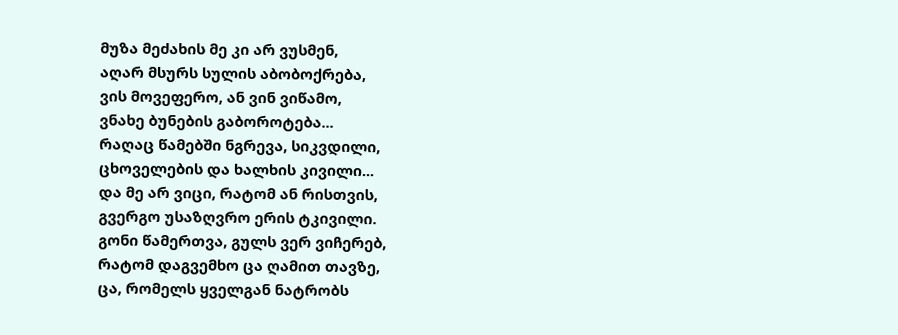მუზა მეძახის მე კი არ ვუსმენ,
აღარ მსურს სულის აბობოქრება,
ვის მოვეფერო, ან ვინ ვიწამო,
ვნახე ბუნების გაბოროტება...
რაღაც წამებში ნგრევა, სიკვდილი,
ცხოველების და ხალხის კივილი...
და მე არ ვიცი, რატომ ან რისთვის,
გვერგო უსაზღვრო ერის ტკივილი.
გონი წამერთვა, გულს ვერ ვიჩერებ,
რატომ დაგვემხო ცა ღამით თავზე,
ცა, რომელს ყველგან ნატრობს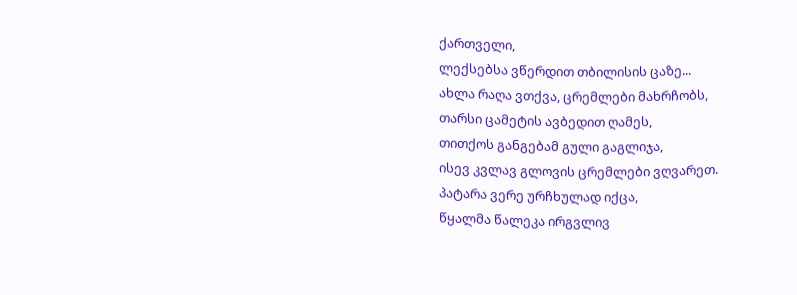ქართველი,
ლექსებსა ვწერდით თბილისის ცაზე...
ახლა რაღა ვთქვა, ცრემლები მახრჩობს,
თარსი ცამეტის ავბედით ღამეს,
თითქოს განგებამ გული გაგლიჯა,
ისევ კვლავ გლოვის ცრემლები ვღვარეთ.
პატარა ვერე ურჩხულად იქცა,
წყალმა წალეკა ირგვლივ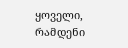ყოველი,
რამდენი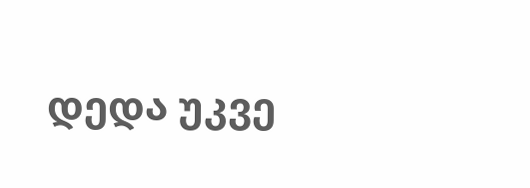დედა უკვე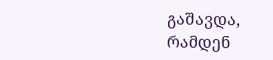გაშავდა,
რამდენ